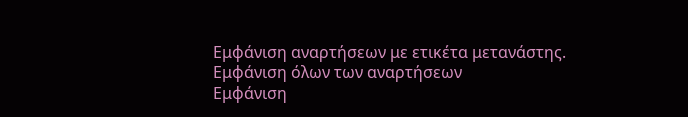Εμφάνιση αναρτήσεων με ετικέτα μετανάστης. Εμφάνιση όλων των αναρτήσεων
Εμφάνιση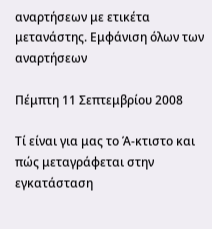αναρτήσεων με ετικέτα μετανάστης. Εμφάνιση όλων των αναρτήσεων

Πέμπτη 11 Σεπτεμβρίου 2008

Τί είναι για μας το Ά-κτιστο και πώς μεταγράφεται στην εγκατάσταση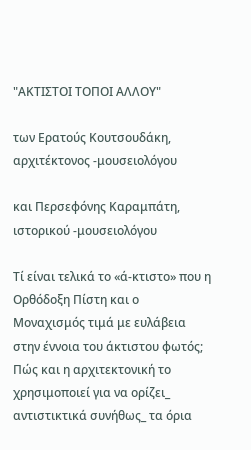"ΑΚΤΙΣΤΟΙ ΤΟΠΟΙ ΑΛΛΟΥ"

των Ερατούς Κουτσουδάκη, αρχιτέκτονος -μουσειολόγου

και Περσεφόνης Καραμπάτη, ιστορικού -μουσειολόγου

Tί είναι τελικά το «ά-κτιστο» που η Ορθόδοξη Πίστη και ο Μοναχισμός τιμά με ευλάβεια στην έννοια του άκτιστου φωτός; Πώς και η αρχιτεκτονική το χρησιμοποιεί για να ορίζει_ αντιστικτικά συνήθως_ τα όρια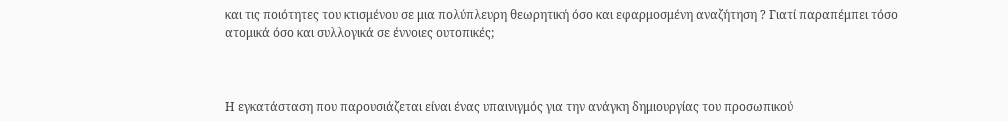και τις ποιότητες του κτισμένου σε μια πολύπλευρη θεωρητική όσο και εφαρμοσμένη αναζήτηση ? Γιατί παραπέμπει τόσο ατομικά όσο και συλλογικά σε έννοιες ουτοπικές;



Η εγκατάσταση που παρουσιάζεται είναι ένας υπαινιγμός για την ανάγκη δημιουργίας του προσωπικού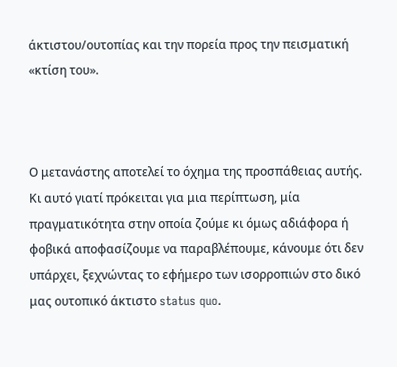άκτιστου/ουτοπίας και την πορεία προς την πεισματική «κτίση του».



Ο μετανάστης αποτελεί το όχημα της προσπάθειας αυτής. Κι αυτό γιατί πρόκειται για μια περίπτωση, μία πραγματικότητα στην οποία ζούμε κι όμως αδιάφορα ή φοβικά αποφασίζουμε να παραβλέπουμε, κάνουμε ότι δεν υπάρχει, ξεχνώντας το εφήμερο των ισορροπιών στο δικό μας ουτοπικό άκτιστο status quo.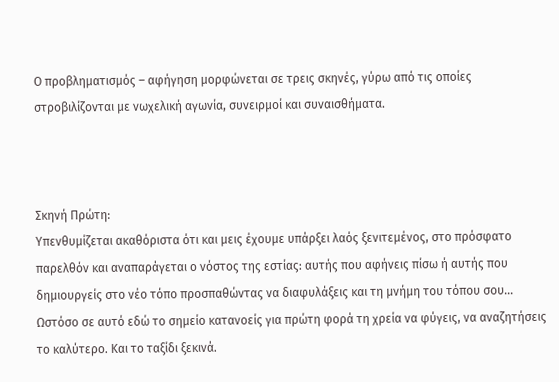Ο προβληματισμός – αφήγηση μορφώνεται σε τρεις σκηνές, γύρω από τις οποίες στροβιλίζονται με νωχελική αγωνία, συνειρμοί και συναισθήματα.



Σκηνή Πρώτη:
Υπενθυμίζεται ακαθόριστα ότι και μεις έχουμε υπάρξει λαός ξενιτεμένος, στο πρόσφατο παρελθόν και αναπαράγεται ο νόστος της εστίας: αυτής που αφήνεις πίσω ή αυτής που δημιουργείς στο νέο τόπο προσπαθώντας να διαφυλάξεις και τη μνήμη του τόπου σου... Ωστόσο σε αυτό εδώ το σημείο κατανοείς για πρώτη φορά τη χρεία να φύγεις, να αναζητήσεις το καλύτερο. Και το ταξίδι ξεκινά.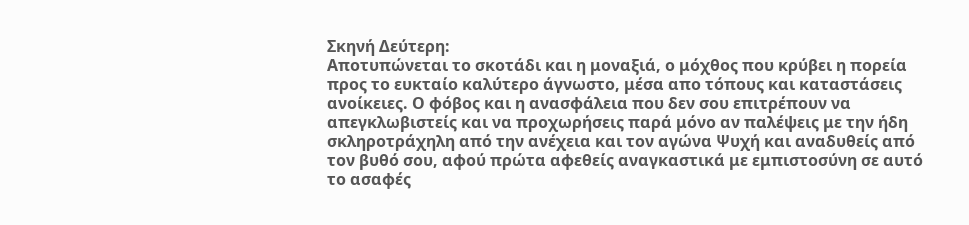Σκηνή Δεύτερη:
Αποτυπώνεται το σκοτάδι και η μοναξιά, ο μόχθος που κρύβει η πορεία προς το ευκταίο καλύτερο άγνωστο, μέσα απο τόπους και καταστάσεις ανοίκειες. Ο φόβος και η ανασφάλεια που δεν σου επιτρέπουν να απεγκλωβιστείς και να προχωρήσεις παρά μόνο αν παλέψεις με την ήδη σκληροτράχηλη από την ανέχεια και τον αγώνα Ψυχή και αναδυθείς από τον βυθό σου, αφού πρώτα αφεθείς αναγκαστικά με εμπιστοσύνη σε αυτό το ασαφές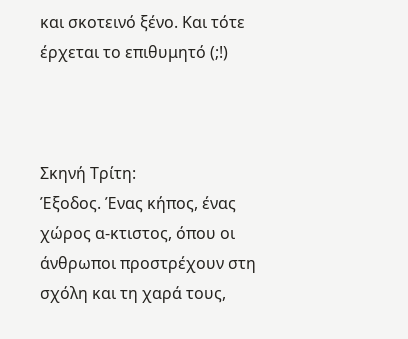και σκοτεινό ξένο. Και τότε έρχεται το επιθυμητό (;!)



Σκηνή Τρίτη:
Έξοδος. Ένας κήπος, ένας χώρος α-κτιστος, όπου οι άνθρωποι προστρέχουν στη σχόλη και τη χαρά τους,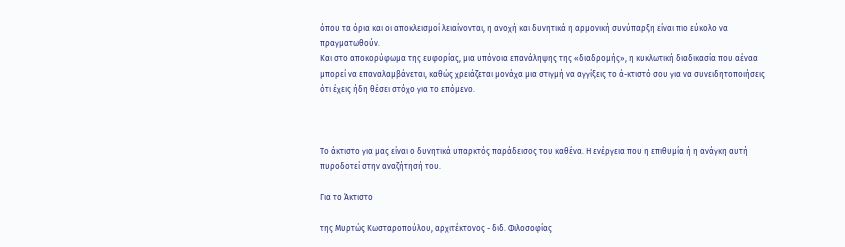όπου τα όρια και οι αποκλεισμοί λειαίνονται, η ανοχή και δυνητικά η αρμονική συνύπαρξη είναι πιο εύκολο να πραγματωθούν.
Και στο αποκορύφωμα της ευφορίας, μια υπόνοια επανάληψης της «διαδρομής», η κυκλωτική διαδικασία που αέναα μπορεί να επαναλαμβάνεται, καθώς χρειάζεται μονάχα μια στιγμή να αγγίξεις το ά-κτιστό σου για να συνειδητοποιήσεις ότι έχεις ήδη θέσει στόχο για το επόμενο.



Το άκτιστο για μας είναι ο δυνητικά υπαρκτός παράδεισος του καθένα. Η ενέργεια που η επιθυμία ή η ανάγκη αυτή πυροδοτεί στην αναζήτησή του.

Για το Άκτιστο

της Μυρτώς Κωσταροπούλου, αρχιτέκτονος - διδ. Φιλοσοφίας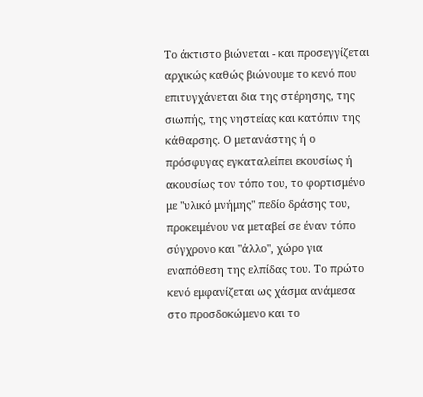Το άκτιστο βιώνεται - και προσεγγίζεται αρχικώς καθώς βιώνουμε το κενό που επιτυγχάνεται δια της στέρησης, της σιωπής, της νηστείας και κατόπιν της κάθαρσης. Ο μετανάστης ή ο πρόσφυγας εγκαταλείπει εκουσίως ή ακουσίως τον τόπο του, το φορτισμένο με "υλικό μνήμης" πεδίο δράσης του, προκειμένου να μεταβεί σε έναν τόπο σύγχρονο και "άλλο", χώρο για εναπόθεση της ελπίδας του. Το πρώτο κενό εμφανίζεται ως χάσμα ανάμεσα στο προσδοκώμενο και το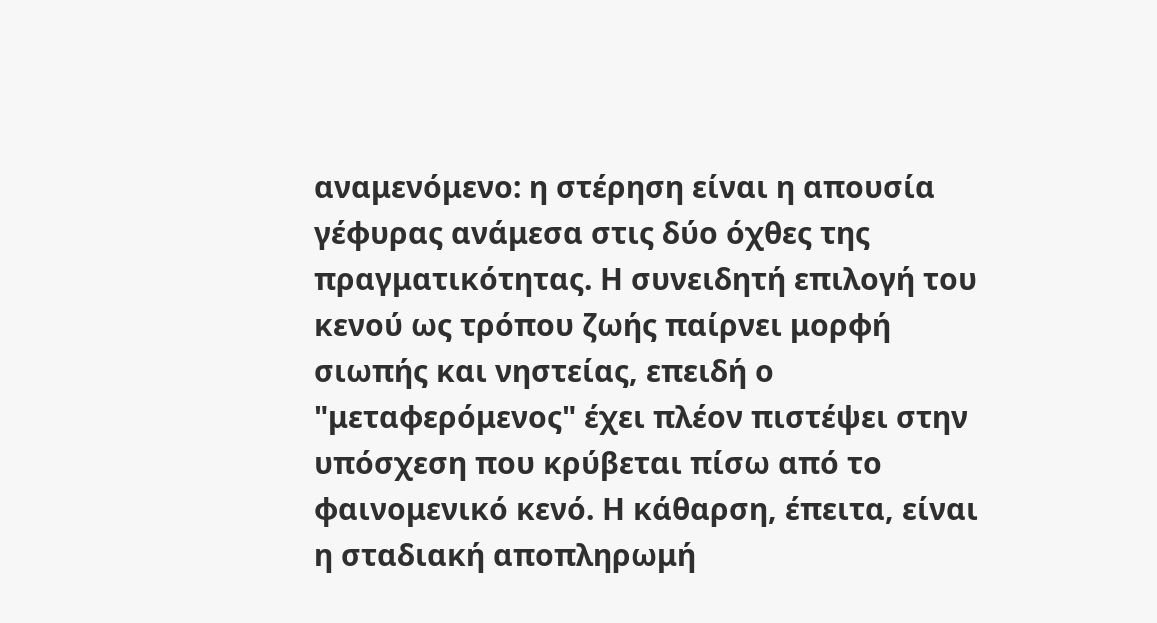αναμενόμενο: η στέρηση είναι η απουσία γέφυρας ανάμεσα στις δύο όχθες της πραγματικότητας. Η συνειδητή επιλογή του κενού ως τρόπου ζωής παίρνει μορφή σιωπής και νηστείας, επειδή ο "μεταφερόμενος" έχει πλέον πιστέψει στην υπόσχεση που κρύβεται πίσω από το φαινομενικό κενό. Η κάθαρση, έπειτα, είναι η σταδιακή αποπληρωμή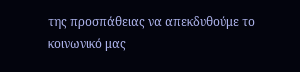της προσπάθειας να απεκδυθούμε το κοινωνικό μας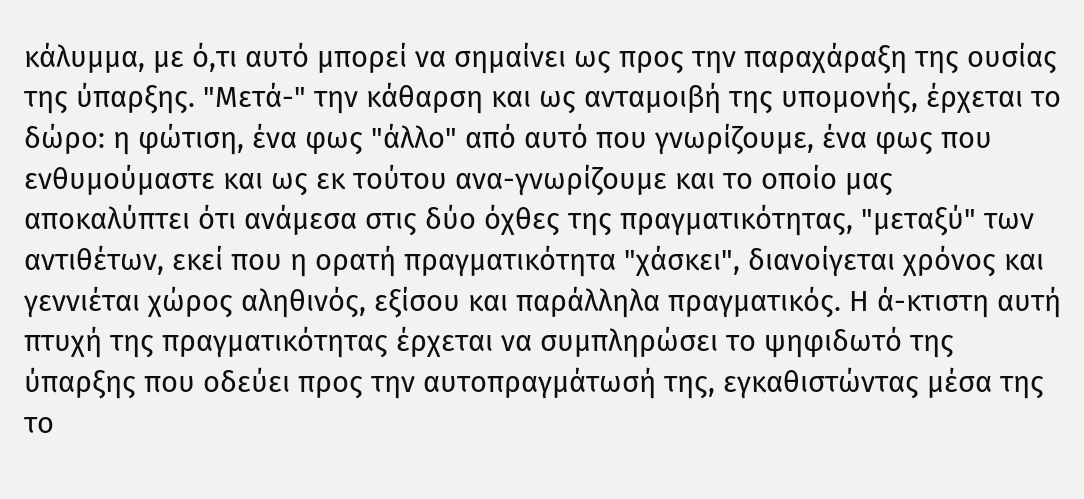κάλυμμα, με ό,τι αυτό μπορεί να σημαίνει ως προς την παραχάραξη της ουσίας της ύπαρξης. "Μετά-" την κάθαρση και ως ανταμοιβή της υπομονής, έρχεται το δώρο: η φώτιση, ένα φως "άλλο" από αυτό που γνωρίζουμε, ένα φως που ενθυμούμαστε και ως εκ τούτου ανα-γνωρίζουμε και το οποίο μας αποκαλύπτει ότι ανάμεσα στις δύο όχθες της πραγματικότητας, "μεταξύ" των αντιθέτων, εκεί που η ορατή πραγματικότητα "χάσκει", διανοίγεται χρόνος και γεννιέται χώρος αληθινός, εξίσου και παράλληλα πραγματικός. Η ά-κτιστη αυτή πτυχή της πραγματικότητας έρχεται να συμπληρώσει το ψηφιδωτό της ύπαρξης που οδεύει προς την αυτοπραγμάτωσή της, εγκαθιστώντας μέσα της το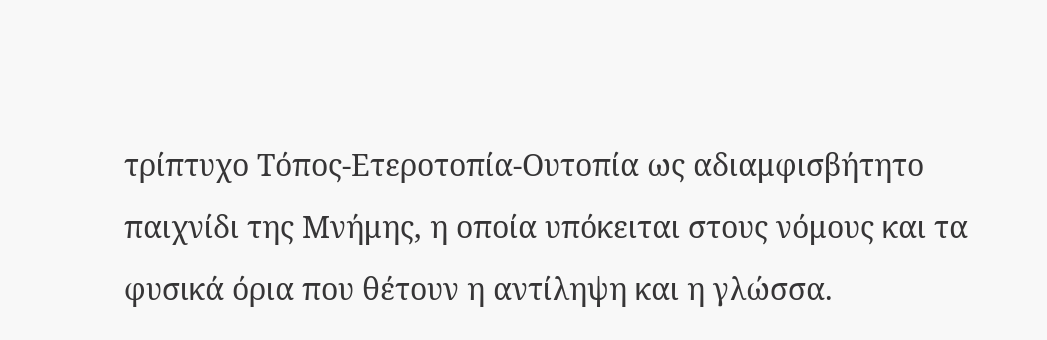τρίπτυχο Τόπος-Ετεροτοπία-Ουτοπία ως αδιαμφισβήτητο παιχνίδι της Μνήμης, η οποία υπόκειται στους νόμους και τα φυσικά όρια που θέτουν η αντίληψη και η γλώσσα.